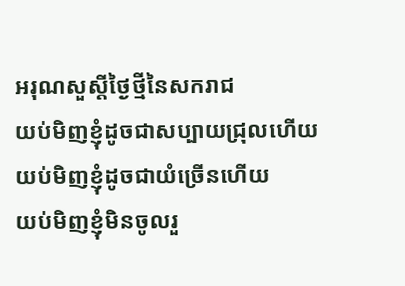អរុណសួស្តីថ្ងៃថ្មីនៃសករាជ
យប់មិញខ្ញុំដូចជាសប្បាយជ្រុលហើយ
យប់មិញខ្ញុំដូចជាយំច្រើនហើយ
យប់មិញខ្ញុំមិនចូលរួ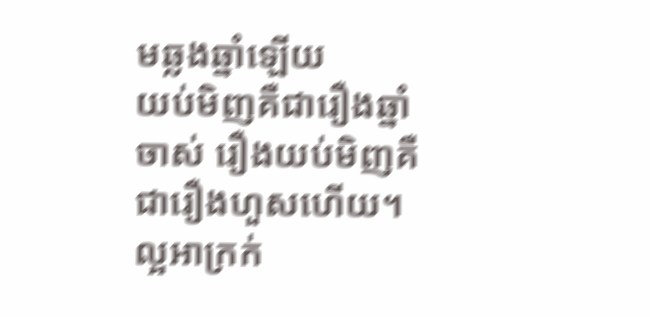មឆ្លងឆ្នាំឡើយ
យប់មិញគឺជារឿងឆ្នាំចាស់ រឿងយប់មិញគឺជារឿងហួសហើយ។ ល្អអាក្រក់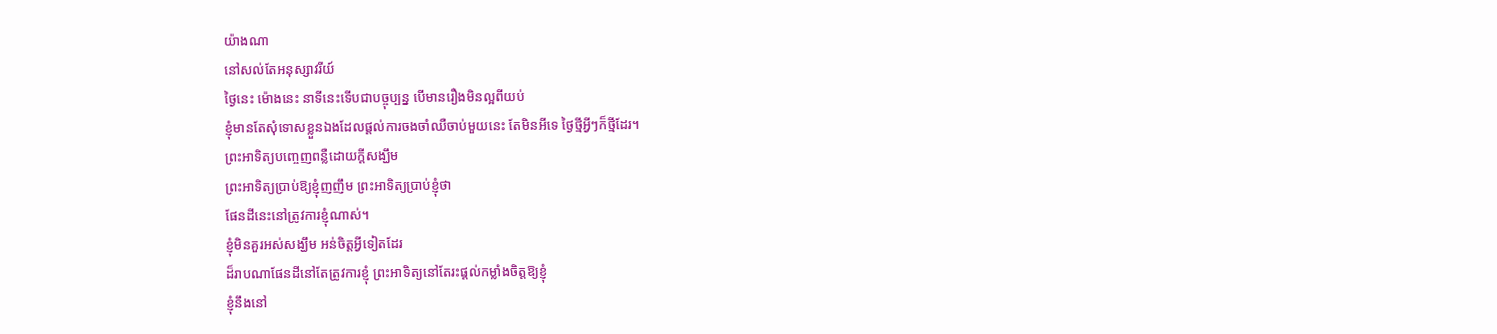យ៉ាងណា
នៅសល់តែអនុស្សាវរីយ៍
ថ្ងៃនេះ ម៉ោងនេះ នាទីនេះទើបជាបច្ចុប្បន្ន បើមានរឿងមិនល្អពីយប់
ខ្ញុំមានតែសុំទោសខ្លួនឯងដែលផ្តល់ការចងចាំឈឺចាប់មួយនេះ តែមិនអីទេ ថ្ងៃថ្មីអ្វីៗក៏ថ្មីដែរ។
ព្រះអាទិត្យបញ្ចេញពន្លឺដោយក្តីសង្ឃឹម
ព្រះអាទិត្យប្រាប់ឱ្យខ្ញុំញញឹម ព្រះអាទិត្យប្រាប់ខ្ញុំថា
ផែនដីនេះនៅត្រូវការខ្ញុំណាស់។
ខ្ញុំមិនគួរអស់សង្ឃឹម អន់ចិត្តអ្វីទៀតដែរ
ដ៏រាបណាផែនដីនៅតែត្រូវការខ្ញុំ ព្រះអាទិត្យនៅតែរះផ្តល់កម្លាំងចិត្តឱ្យខ្ញុំ
ខ្ញុំនឹងនៅ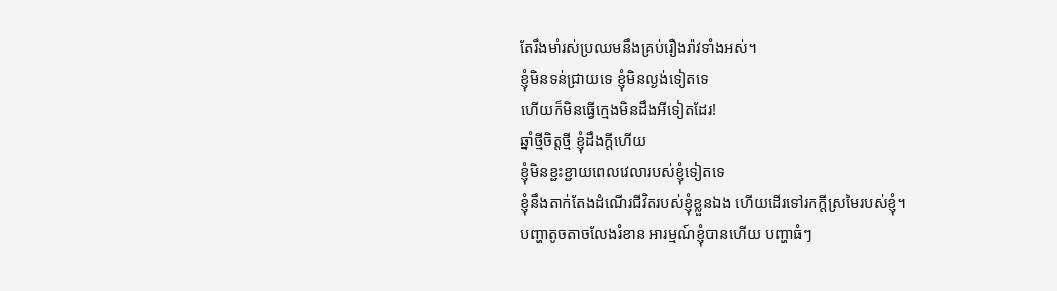តែរឹងមាំរស់ប្រឈមនឹងគ្រប់រឿងរ៉ាវទាំងអស់។
ខ្ញុំមិនទន់ជ្រាយទេ ខ្ញុំមិនល្ងង់ទៀតទេ
ហើយក៏មិនធ្វើក្មេងមិនដឹងអីទៀតដែរ!
ឆ្នាំថ្មីចិត្តថ្មី ខ្ញុំដឹងក្តីហើយ
ខ្ញុំមិនខ្ជះខ្ជាយពេលវេលារបស់ខ្ញុំទៀតទេ
ខ្ញុំនឹងតាក់តែងដំណើរជីវិតរបស់ខ្ញុំខ្លួនឯង ហើយដើរទៅរកក្តីស្រមៃរបស់ខ្ញុំ។
បញ្ហាតូចតាចលែងរំខាន អារម្មណ៍ខ្ញុំបានហើយ បញ្ហាធំៗ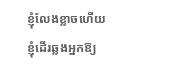ខ្ញុំលែងខ្លាចហើយ
ខ្ញុំដើរឆ្លងអ្នកឱ្យ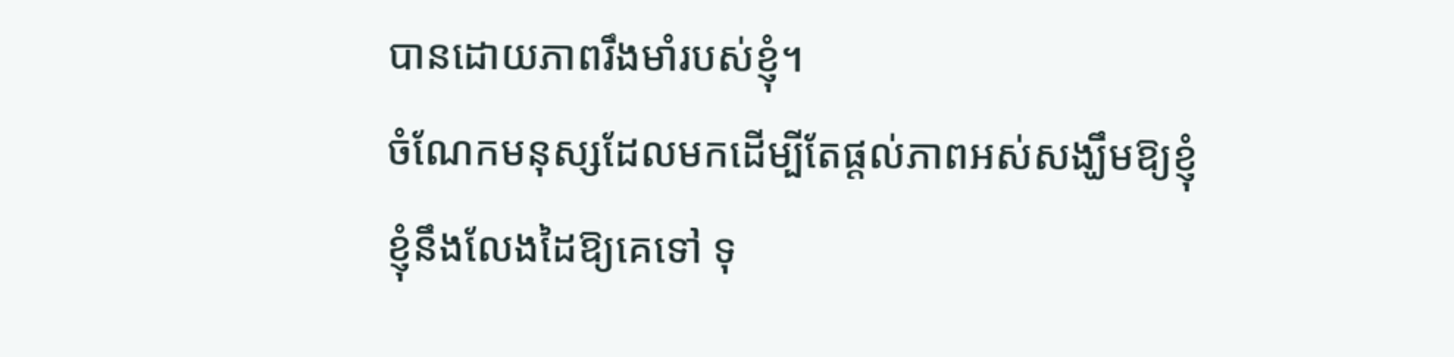បានដោយភាពរឹងមាំរបស់ខ្ញុំ។
ចំណែកមនុស្សដែលមកដើម្បីតែផ្តល់ភាពអស់សង្ឃឹមឱ្យខ្ញុំ
ខ្ញុំនឹងលែងដៃឱ្យគេទៅ ទុ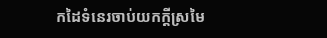កដៃទំនេរចាប់យកក្តីស្រមៃ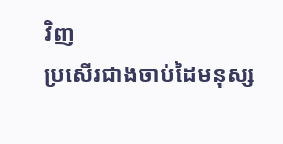វិញ
ប្រសើរជាងចាប់ដៃមនុស្ស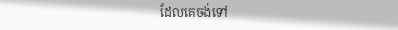ដែលគេចង់ទៅ